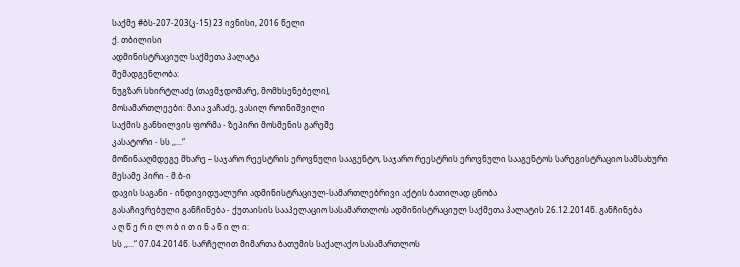საქმე #ბს-207-203(კ-15) 23 ივნისი, 2016 წელი
ქ. თბილისი
ადმინისტრაციულ საქმეთა პალატა
შემადგენლობა:
ნუგზარ სხირტლაძე (თავმჯდომარე, მომხსენებელი),
მოსამართლეები: მაია ვაჩაძე, ვასილ როინიშვილი
საქმის განხილვის ფორმა - ზეპირი მოსმენის გარეშე
კასატორი - სს ,,...“
მოწინააღმდეგე მხარე – საჯარო რეესტრის ეროვნული სააგენტო, საჯარო რეესტრის ეროვნული სააგენტოს სარეგისტრაციო სამსახური
მესამე პირი - მ.ბ-ი
დავის საგანი - ინდივიდუალური ადმინისტრაციულ-სამართლებრივი აქტის ბათილად ცნობა
გასაჩივრებული განჩინება - ქუთაისის სააპელაციო სასამართლოს ადმინისტრაციულ საქმეთა პალატის 26.12.2014წ. განჩინება
ა ღ წ ე რ ი ლ ო ბ ი თ ი ნ ა წ ი ლ ი:
სს ,,...“ 07.04.2014წ. სარჩელით მიმართა ბათუმის საქალაქო სასამართლოს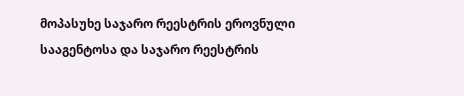მოპასუხე საჯარო რეესტრის ეროვნული სააგენტოსა და საჯარო რეესტრის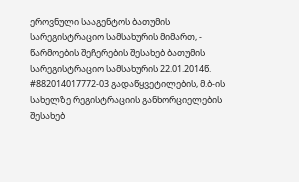ეროვნული სააგენტოს ბათუმის სარეგისტრაციო სამსახურის მიმართ, - წარმოების შეჩერების შესახებ ბათუმის სარეგისტრაციო სამსახურის 22.01.2014წ. #882014017772-03 გადაწყვეტილების, მ.ბ-ის სახელზე რეგისტრაციის განხორციელების შესახებ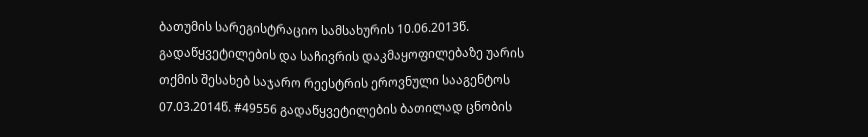ბათუმის სარეგისტრაციო სამსახურის 10.06.2013წ. გადაწყვეტილების და საჩივრის დაკმაყოფილებაზე უარის თქმის შესახებ საჯარო რეესტრის ეროვნული სააგენტოს 07.03.2014წ. #49556 გადაწყვეტილების ბათილად ცნობის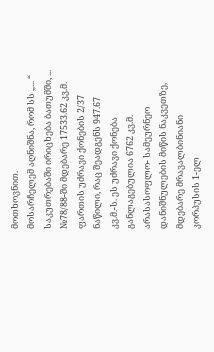მოთხოვნით.
მოსარჩელემ აღნიშნა, რომ სს „... “ საკუთრებაში ირიცხება ბათუმში, ... №78/88-ში მდებარე 17533.62 კვ.მ. ფართის უძრავი ქონების 2/37 ნაწილი, რაც შეადგენს 947.67 კვ.მ.-ს. ეს უძრავი ქონება განლაგებულია 6762 კვ.მ. არასასოფლო- სამეურნეო დანიშნულების მიწის ნაკვეთზე, მდებარე მრავალბინიანი კორპუსის 1-ელ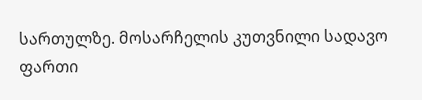სართულზე. მოსარჩელის კუთვნილი სადავო ფართი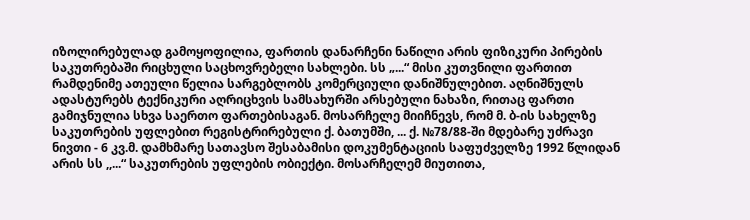იზოლირებულად გამოყოფილია, ფართის დანარჩენი ნაწილი არის ფიზიკური პირების საკუთრებაში რიცხული საცხოვრებელი სახლები. სს „...“ მისი კუთვნილი ფართით რამდენიმე ათეული წელია სარგებლობს კომერციული დანიშნულებით. აღნიშნულს ადასტურებს ტექნიკური აღრიცხვის სამსახურში არსებული ნახაზი, რითაც ფართი გამიჯნულია სხვა საერთო ფართებისაგან. მოსარჩელე მიიჩნევს, რომ მ. ბ-ის სახელზე საკუთრების უფლებით რეგისტრირებული ქ. ბათუმში, ... ქ. №78/88-ში მდებარე უძრავი ნივთი - 6 კვ.მ. დამხმარე სათავსო შესაბამისი დოკუმენტაციის საფუძველზე 1992 წლიდან არის სს ,,...“ საკუთრების უფლების ობიექტი. მოსარჩელემ მიუთითა,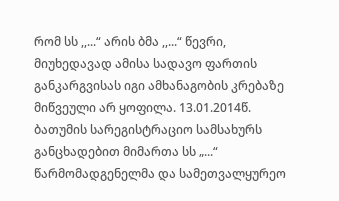რომ სს ,,...“ არის ბმა ,,...“ წევრი, მიუხედავად ამისა სადავო ფართის განკარგვისას იგი ამხანაგობის კრებაზე მიწვეული არ ყოფილა. 13.01.2014წ. ბათუმის სარეგისტრაციო სამსახურს განცხადებით მიმართა სს „...“ წარმომადგენელმა და სამეთვალყურეო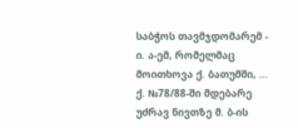საბჭოს თავმჯდომარემ - ი. ა-ემ, რომელმაც მოითხოვა ქ. ბათუმში, ... ქ. №78/88-ში მდებარე უძრავ ნივთზე მ. ბ-ის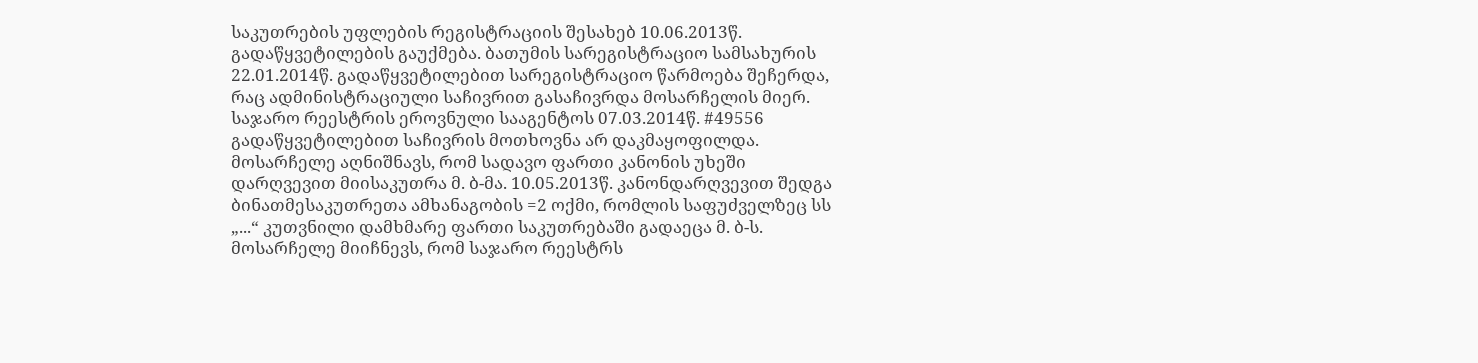საკუთრების უფლების რეგისტრაციის შესახებ 10.06.2013წ. გადაწყვეტილების გაუქმება. ბათუმის სარეგისტრაციო სამსახურის 22.01.2014წ. გადაწყვეტილებით სარეგისტრაციო წარმოება შეჩერდა, რაც ადმინისტრაციული საჩივრით გასაჩივრდა მოსარჩელის მიერ. საჯარო რეესტრის ეროვნული სააგენტოს 07.03.2014წ. #49556 გადაწყვეტილებით საჩივრის მოთხოვნა არ დაკმაყოფილდა. მოსარჩელე აღნიშნავს, რომ სადავო ფართი კანონის უხეში დარღვევით მიისაკუთრა მ. ბ-მა. 10.05.2013წ. კანონდარღვევით შედგა ბინათმესაკუთრეთა ამხანაგობის =2 ოქმი, რომლის საფუძველზეც სს „...“ კუთვნილი დამხმარე ფართი საკუთრებაში გადაეცა მ. ბ-ს. მოსარჩელე მიიჩნევს, რომ საჯარო რეესტრს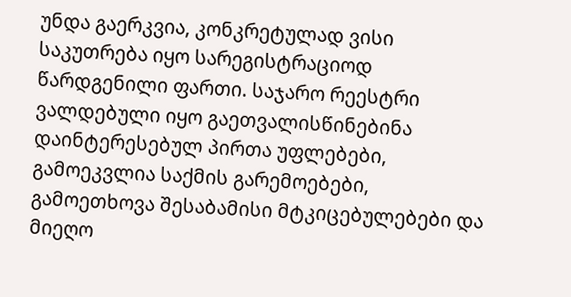უნდა გაერკვია, კონკრეტულად ვისი საკუთრება იყო სარეგისტრაციოდ წარდგენილი ფართი. საჯარო რეესტრი ვალდებული იყო გაეთვალისწინებინა დაინტერესებულ პირთა უფლებები, გამოეკვლია საქმის გარემოებები, გამოეთხოვა შესაბამისი მტკიცებულებები და მიეღო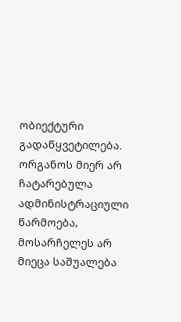ობიექტური გადაწყვეტილება. ორგანოს მიერ არ ჩატარებულა ადმინისტრაციული წარმოება, მოსარჩელეს არ მიეცა საშუალება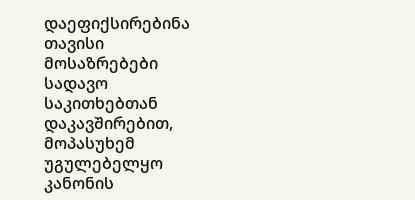დაეფიქსირებინა თავისი მოსაზრებები სადავო საკითხებთან დაკავშირებით, მოპასუხემ უგულებელყო კანონის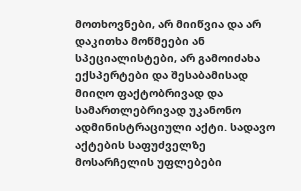მოთხოვნები, არ მიიწვია და არ დაკითხა მოწმეები ან სპეციალისტები, არ გამოიძახა ექსპერტები და შესაბამისად მიიღო ფაქტობრივად და სამართლებრივად უკანონო ადმინისტრაციული აქტი. სადავო აქტების საფუძველზე მოსარჩელის უფლებები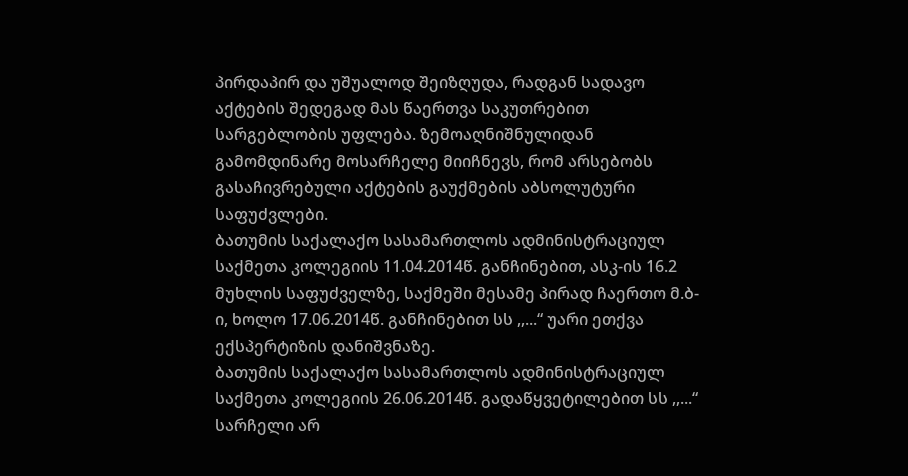პირდაპირ და უშუალოდ შეიზღუდა, რადგან სადავო აქტების შედეგად მას წაერთვა საკუთრებით სარგებლობის უფლება. ზემოაღნიშნულიდან გამომდინარე მოსარჩელე მიიჩნევს, რომ არსებობს გასაჩივრებული აქტების გაუქმების აბსოლუტური საფუძვლები.
ბათუმის საქალაქო სასამართლოს ადმინისტრაციულ საქმეთა კოლეგიის 11.04.2014წ. განჩინებით, ასკ-ის 16.2 მუხლის საფუძველზე, საქმეში მესამე პირად ჩაერთო მ.ბ-ი, ხოლო 17.06.2014წ. განჩინებით სს ,,...“ უარი ეთქვა ექსპერტიზის დანიშვნაზე.
ბათუმის საქალაქო სასამართლოს ადმინისტრაციულ საქმეთა კოლეგიის 26.06.2014წ. გადაწყვეტილებით სს ,,...“ სარჩელი არ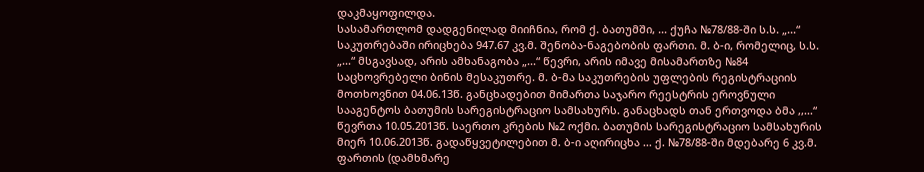დაკმაყოფილდა.
სასამართლომ დადგენილად მიიჩნია, რომ ქ. ბათუმში, ... ქუჩა №78/88-ში ს.ს. „...“ საკუთრებაში ირიცხება 947.67 კვ.მ. შენობა-ნაგებობის ფართი. მ. ბ-ი, რომელიც, ს.ს. „...“ მსგავსად, არის ამხანაგობა „...“ წევრი, არის იმავე მისამართზე №84 საცხოვრებელი ბინის მესაკუთრე. მ. ბ-მა საკუთრების უფლების რეგისტრაციის მოთხოვნით 04.06.13წ. განცხადებით მიმართა საჯარო რეესტრის ეროვნული სააგენტოს ბათუმის სარეგისტრაციო სამსახურს. განაცხადს თან ერთვოდა ბმა ,,...“ წევრთა 10.05.2013წ. საერთო კრების №2 ოქმი. ბათუმის სარეგისტრაციო სამსახურის მიერ 10.06.2013წ. გადაწყვეტილებით მ. ბ-ი აღირიცხა ... ქ. №78/88-ში მდებარე 6 კვ.მ. ფართის (დამხმარე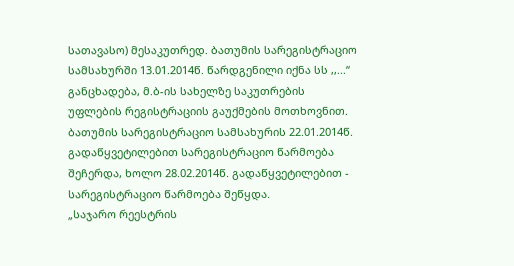სათავასო) მესაკუთრედ. ბათუმის სარეგისტრაციო სამსახურში 13.01.2014წ. წარდგენილი იქნა სს ,,...“ განცხადება, მ.ბ-ის სახელზე საკუთრების უფლების რეგისტრაციის გაუქმების მოთხოვნით. ბათუმის სარეგისტრაციო სამსახურის 22.01.2014წ. გადაწყვეტილებით სარეგისტრაციო წარმოება შეჩერდა, ხოლო 28.02.2014წ. გადაწყვეტილებით - სარეგისტრაციო წარმოება შეწყდა.
„საჯარო რეესტრის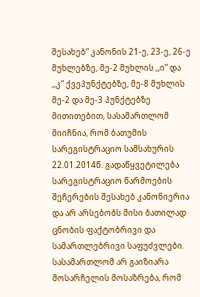შესახებ“ კანონის 21-ე, 23-ე, 26-ე მუხლებზე, მე-2 მუხლის ,,ი“ და ,,კ“ ქვეპუნქტებზე, მე-8 მუხლის მე-2 და მე-3 პუნქტებზე მითითებით, სასამართლომ მიიჩნია, რომ ბათუმის სარეგისტრაციო სამსახურის 22.01.2014წ. გადაწყვეტილება სარეგისტრაციო წარმოების შეჩერების შესახებ კანონიერია და არ არსებობს მისი ბათილად ცნობის ფაქტობრივი და სამართლებრივი საფუძვლები.
სასამართლომ არ გაიზიარა მოსარჩელის მოსაზრება, რომ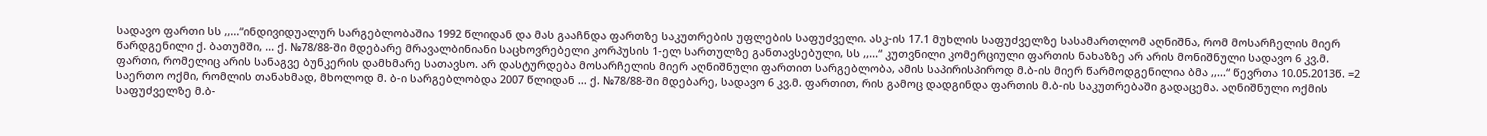სადავო ფართი სს ,,...“ინდივიდუალურ სარგებლობაშია 1992 წლიდან და მას გააჩნდა ფართზე საკუთრების უფლების საფუძველი. ასკ-ის 17.1 მუხლის საფუძველზე სასამართლომ აღნიშნა, რომ მოსარჩელის მიერ წარდგენილი ქ. ბათუმში, ... ქ. №78/88-ში მდებარე მრავალბინიანი საცხოვრებელი კორპუსის 1-ელ სართულზე განთავსებული, სს ,,...“ კუთვნილი კომერციული ფართის ნახაზზე არ არის მონიშნული სადავო 6 კვ.მ. ფართი, რომელიც არის სანაგვე ბუნკერის დამხმარე სათავსო. არ დასტურდება მოსარჩელის მიერ აღნიშნული ფართით სარგებლობა, ამის საპირისპიროდ მ.ბ-ის მიერ წარმოდგენილია ბმა ,,...“ წევრთა 10.05.2013წ. =2 საერთო ოქმი, რომლის თანახმად, მხოლოდ მ. ბ-ი სარგებლობდა 2007 წლიდან ... ქ. №78/88-ში მდებარე, სადავო 6 კვ.მ. ფართით, რის გამოც დადგინდა ფართის მ.ბ-ის საკუთრებაში გადაცემა. აღნიშნული ოქმის საფუძველზე მ.ბ-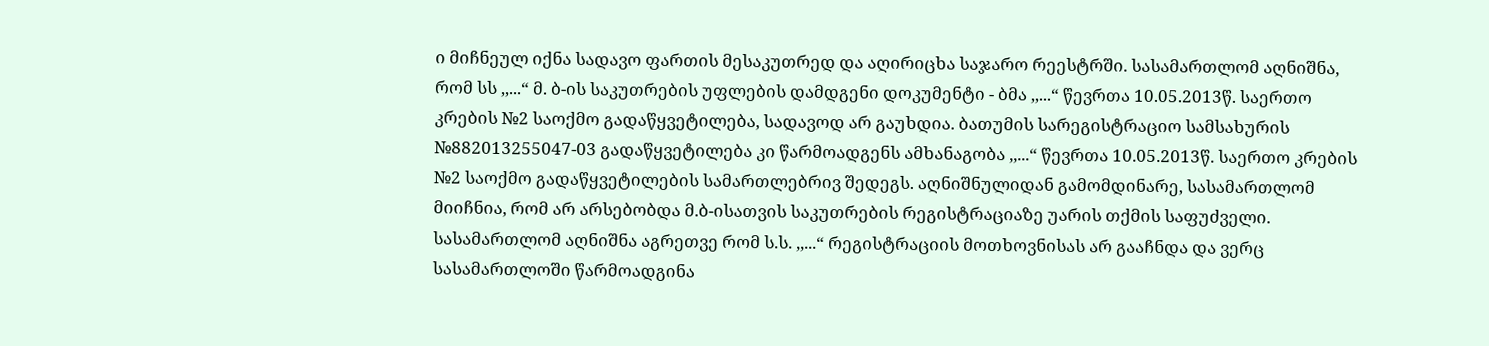ი მიჩნეულ იქნა სადავო ფართის მესაკუთრედ და აღირიცხა საჯარო რეესტრში. სასამართლომ აღნიშნა, რომ სს ,,...“ მ. ბ-ის საკუთრების უფლების დამდგენი დოკუმენტი - ბმა ,,...“ წევრთა 10.05.2013წ. საერთო კრების №2 საოქმო გადაწყვეტილება, სადავოდ არ გაუხდია. ბათუმის სარეგისტრაციო სამსახურის №882013255047-03 გადაწყვეტილება კი წარმოადგენს ამხანაგობა ,,...“ წევრთა 10.05.2013წ. საერთო კრების №2 საოქმო გადაწყვეტილების სამართლებრივ შედეგს. აღნიშნულიდან გამომდინარე, სასამართლომ მიიჩნია, რომ არ არსებობდა მ.ბ-ისათვის საკუთრების რეგისტრაციაზე უარის თქმის საფუძველი.
სასამართლომ აღნიშნა აგრეთვე რომ ს.ს. ,,...“ რეგისტრაციის მოთხოვნისას არ გააჩნდა და ვერც სასამართლოში წარმოადგინა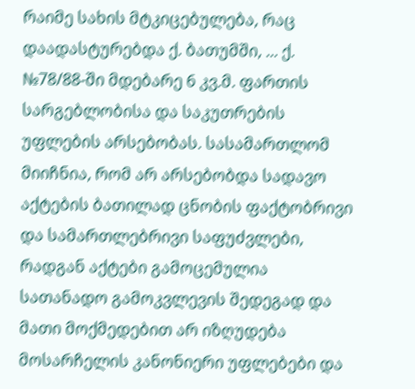რაიმე სახის მტკიცებულება, რაც დაადასტურებდა ქ. ბათუმში, ... ქ. №78/88-ში მდებარე 6 კვ.მ. ფართის სარგებლობისა და საკუთრების უფლების არსებობას. სასამართლომ მიიჩნია, რომ არ არსებობდა სადავო აქტების ბათილად ცნობის ფაქტობრივი და სამართლებრივი საფუძვლები, რადგან აქტები გამოცემულია სათანადო გამოკვლევის შედეგად და მათი მოქმედებით არ იზღუდება მოსარჩელის კანონიერი უფლებები და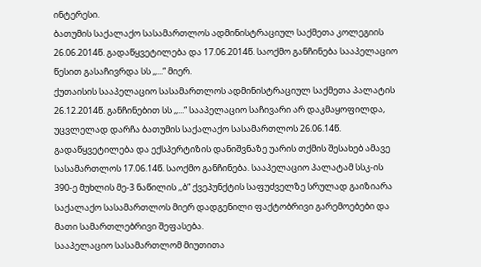ინტერესი.
ბათუმის საქალაქო სასამართლოს ადმინისტრაციულ საქმეთა კოლეგიის 26.06.2014წ. გადაწყვეტილება და 17.06.2014წ. საოქმო განჩინება სააპელაციო წესით გასაჩივრდა სს ,,...“ მიერ.
ქუთაისის სააპელაციო სასამართლოს ადმინისტრაციულ საქმეთა პალატის 26.12.2014წ. განჩინებით სს ,,...“ სააპელაციო საჩივარი არ დაკმაყოფილდა, უცვლელად დარჩა ბათუმის საქალაქო სასამართლოს 26.06.14წ. გადაწყვეტილება და ექსპერტიზის დანიშვნაზე უარის თქმის შესახებ ამავე სასამართლოს 17.06.14წ. საოქმო განჩინება. სააპელაციო პალატამ სსკ-ის 390-ე მუხლის მე-3 ნაწილის ,,ბ“ ქვეპუნქტის საფუძველზე სრულად გაიზიარა საქალაქო სასამართლოს მიერ დადგენილი ფაქტობრივი გარემოებები და მათი სამართლებრივი შეფასება.
სააპელაციო სასამართლომ მიუთითა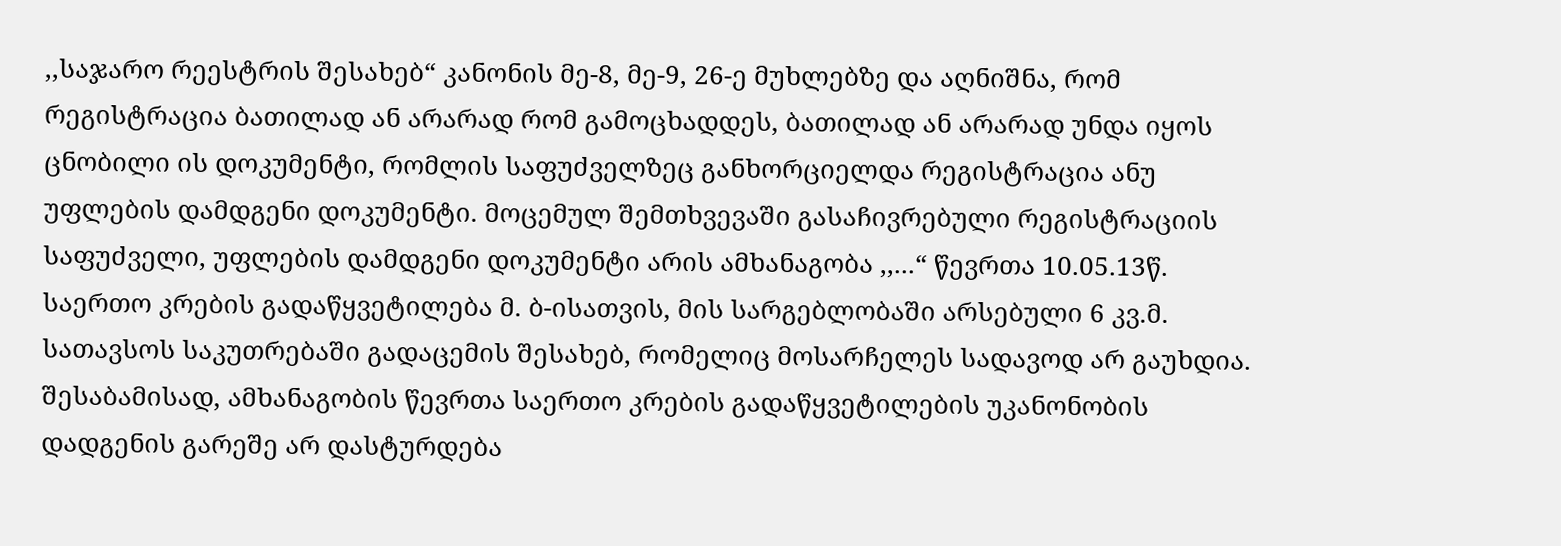,,საჯარო რეესტრის შესახებ“ კანონის მე-8, მე-9, 26-ე მუხლებზე და აღნიშნა, რომ რეგისტრაცია ბათილად ან არარად რომ გამოცხადდეს, ბათილად ან არარად უნდა იყოს ცნობილი ის დოკუმენტი, რომლის საფუძველზეც განხორციელდა რეგისტრაცია ანუ უფლების დამდგენი დოკუმენტი. მოცემულ შემთხვევაში გასაჩივრებული რეგისტრაციის საფუძველი, უფლების დამდგენი დოკუმენტი არის ამხანაგობა ,,...“ წევრთა 10.05.13წ. საერთო კრების გადაწყვეტილება მ. ბ-ისათვის, მის სარგებლობაში არსებული 6 კვ.მ. სათავსოს საკუთრებაში გადაცემის შესახებ, რომელიც მოსარჩელეს სადავოდ არ გაუხდია. შესაბამისად, ამხანაგობის წევრთა საერთო კრების გადაწყვეტილების უკანონობის დადგენის გარეშე არ დასტურდება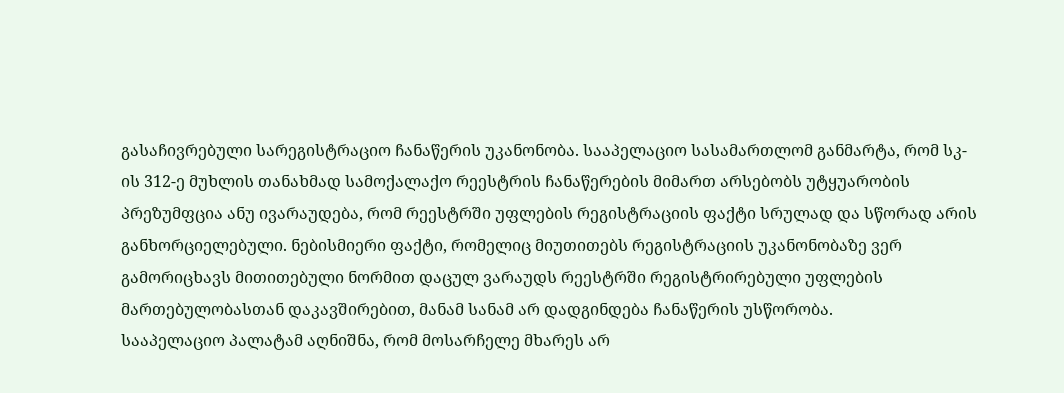გასაჩივრებული სარეგისტრაციო ჩანაწერის უკანონობა. სააპელაციო სასამართლომ განმარტა, რომ სკ-ის 312-ე მუხლის თანახმად სამოქალაქო რეესტრის ჩანაწერების მიმართ არსებობს უტყუარობის პრეზუმფცია ანუ ივარაუდება, რომ რეესტრში უფლების რეგისტრაციის ფაქტი სრულად და სწორად არის განხორციელებული. ნებისმიერი ფაქტი, რომელიც მიუთითებს რეგისტრაციის უკანონობაზე ვერ გამორიცხავს მითითებული ნორმით დაცულ ვარაუდს რეესტრში რეგისტრირებული უფლების მართებულობასთან დაკავშირებით, მანამ სანამ არ დადგინდება ჩანაწერის უსწორობა.
სააპელაციო პალატამ აღნიშნა, რომ მოსარჩელე მხარეს არ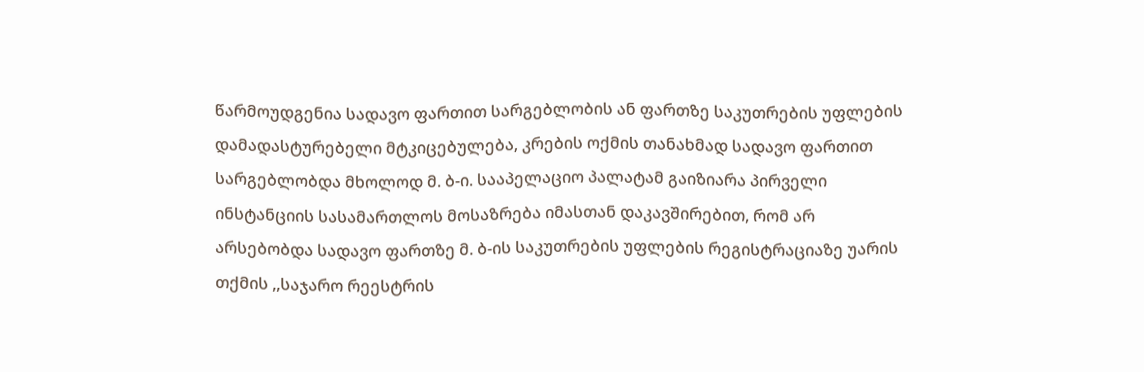წარმოუდგენია სადავო ფართით სარგებლობის ან ფართზე საკუთრების უფლების დამადასტურებელი მტკიცებულება, კრების ოქმის თანახმად სადავო ფართით სარგებლობდა მხოლოდ მ. ბ-ი. სააპელაციო პალატამ გაიზიარა პირველი ინსტანციის სასამართლოს მოსაზრება იმასთან დაკავშირებით, რომ არ არსებობდა სადავო ფართზე მ. ბ-ის საკუთრების უფლების რეგისტრაციაზე უარის თქმის ,,საჯარო რეესტრის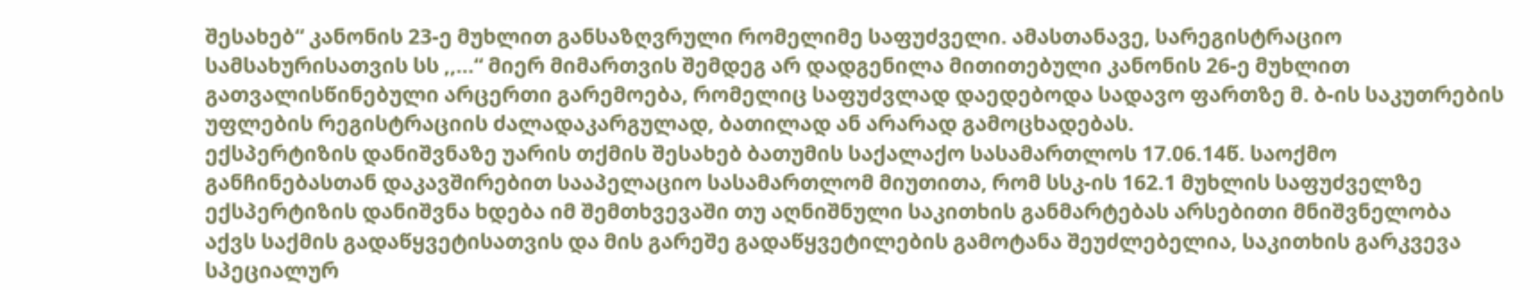შესახებ“ კანონის 23-ე მუხლით განსაზღვრული რომელიმე საფუძველი. ამასთანავე, სარეგისტრაციო სამსახურისათვის სს ,,...“ მიერ მიმართვის შემდეგ არ დადგენილა მითითებული კანონის 26-ე მუხლით გათვალისწინებული არცერთი გარემოება, რომელიც საფუძვლად დაედებოდა სადავო ფართზე მ. ბ-ის საკუთრების უფლების რეგისტრაციის ძალადაკარგულად, ბათილად ან არარად გამოცხადებას.
ექსპერტიზის დანიშვნაზე უარის თქმის შესახებ ბათუმის საქალაქო სასამართლოს 17.06.14წ. საოქმო განჩინებასთან დაკავშირებით სააპელაციო სასამართლომ მიუთითა, რომ სსკ-ის 162.1 მუხლის საფუძველზე ექსპერტიზის დანიშვნა ხდება იმ შემთხვევაში თუ აღნიშნული საკითხის განმარტებას არსებითი მნიშვნელობა აქვს საქმის გადაწყვეტისათვის და მის გარეშე გადაწყვეტილების გამოტანა შეუძლებელია, საკითხის გარკვევა სპეციალურ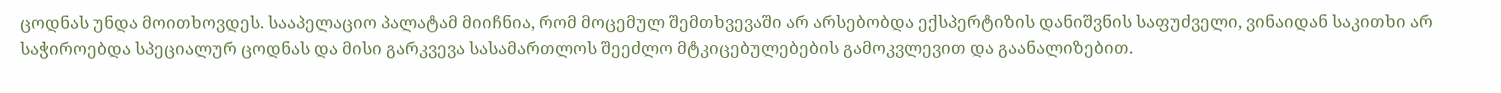ცოდნას უნდა მოითხოვდეს. სააპელაციო პალატამ მიიჩნია, რომ მოცემულ შემთხვევაში არ არსებობდა ექსპერტიზის დანიშვნის საფუძველი, ვინაიდან საკითხი არ საჭიროებდა სპეციალურ ცოდნას და მისი გარკვევა სასამართლოს შეეძლო მტკიცებულებების გამოკვლევით და გაანალიზებით.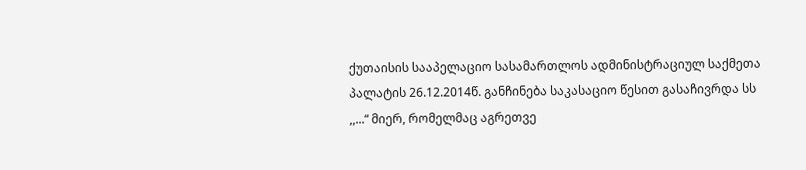ქუთაისის სააპელაციო სასამართლოს ადმინისტრაციულ საქმეთა პალატის 26.12.2014წ. განჩინება საკასაციო წესით გასაჩივრდა სს ,,...“ მიერ, რომელმაც აგრეთვე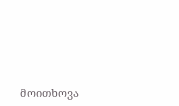მოითხოვა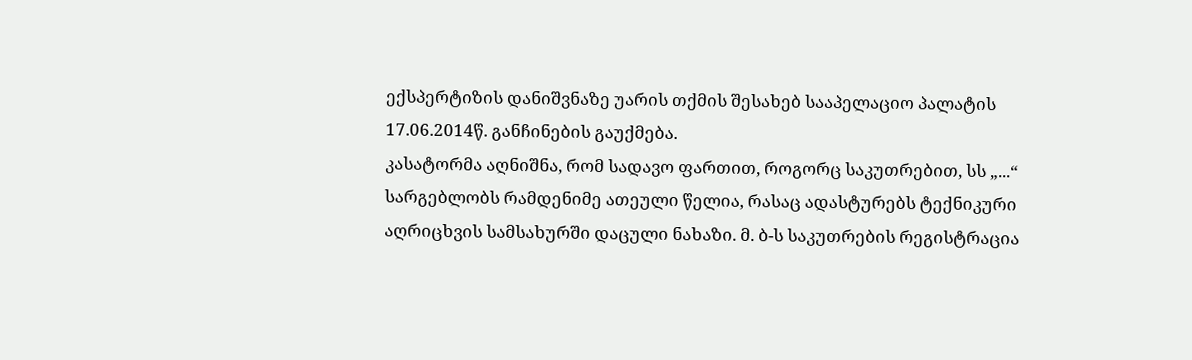ექსპერტიზის დანიშვნაზე უარის თქმის შესახებ სააპელაციო პალატის 17.06.2014წ. განჩინების გაუქმება.
კასატორმა აღნიშნა, რომ სადავო ფართით, როგორც საკუთრებით, სს „...“ სარგებლობს რამდენიმე ათეული წელია, რასაც ადასტურებს ტექნიკური აღრიცხვის სამსახურში დაცული ნახაზი. მ. ბ-ს საკუთრების რეგისტრაცია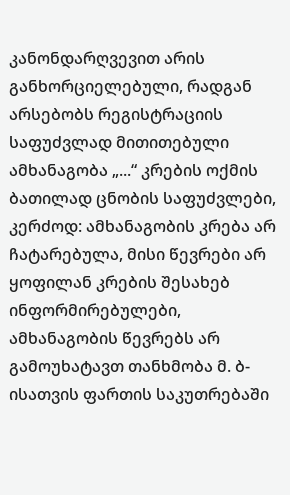კანონდარღვევით არის განხორციელებული, რადგან არსებობს რეგისტრაციის საფუძვლად მითითებული ამხანაგობა „...“ კრების ოქმის ბათილად ცნობის საფუძვლები, კერძოდ: ამხანაგობის კრება არ ჩატარებულა, მისი წევრები არ ყოფილან კრების შესახებ ინფორმირებულები, ამხანაგობის წევრებს არ გამოუხატავთ თანხმობა მ. ბ-ისათვის ფართის საკუთრებაში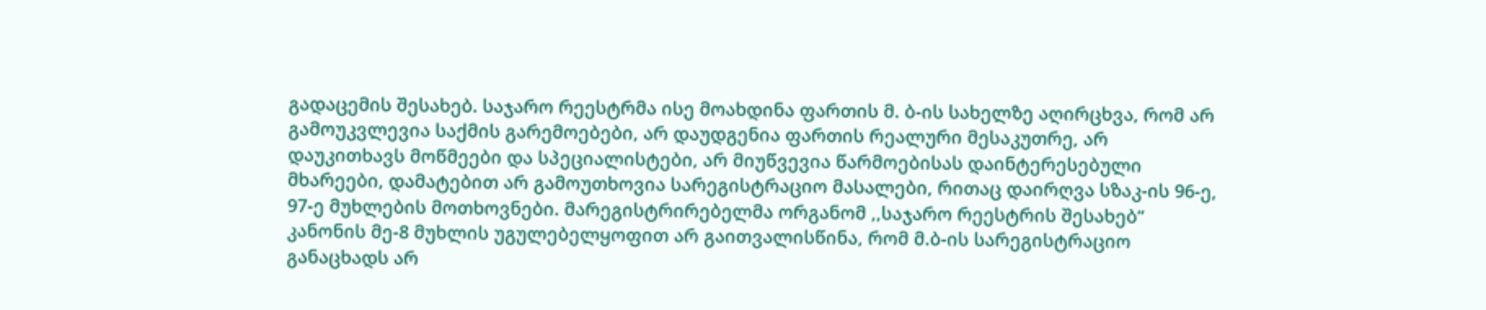გადაცემის შესახებ. საჯარო რეესტრმა ისე მოახდინა ფართის მ. ბ-ის სახელზე აღირცხვა, რომ არ გამოუკვლევია საქმის გარემოებები, არ დაუდგენია ფართის რეალური მესაკუთრე, არ დაუკითხავს მოწმეები და სპეციალისტები, არ მიუწვევია წარმოებისას დაინტერესებული მხარეები, დამატებით არ გამოუთხოვია სარეგისტრაციო მასალები, რითაც დაირღვა სზაკ-ის 96-ე, 97-ე მუხლების მოთხოვნები. მარეგისტრირებელმა ორგანომ ,,საჯარო რეესტრის შესახებ“ კანონის მე-8 მუხლის უგულებელყოფით არ გაითვალისწინა, რომ მ.ბ-ის სარეგისტრაციო განაცხადს არ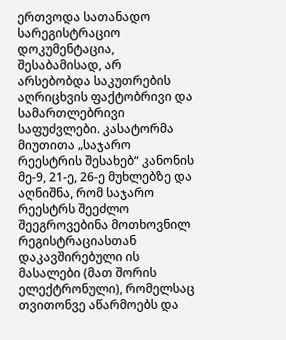ერთვოდა სათანადო სარეგისტრაციო დოკუმენტაცია, შესაბამისად, არ არსებობდა საკუთრების აღრიცხვის ფაქტობრივი და სამართლებრივი საფუძვლები. კასატორმა მიუთითა „საჯარო რეესტრის შესახებ“ კანონის მე-9, 21-ე, 26-ე მუხლებზე და აღნიშნა, რომ საჯარო რეესტრს შეეძლო შეეგროვებინა მოთხოვნილ რეგისტრაციასთან დაკავშირებული ის მასალები (მათ შორის ელექტრონული), რომელსაც თვითონვე აწარმოებს და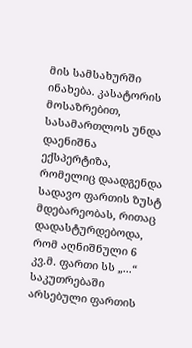მის სამსახურში ინახება. კასატორის მოსაზრებით, სასამართლოს უნდა დაენიშნა ექსპერტიზა, რომელიც დაადგენდა სადავო ფართის ზუსტ მდებარეობას, რითაც დადასტურდებოდა, რომ აღნიშნული 6 კვ.მ. ფართი სს „...“ საკუთრებაში არსებული ფართის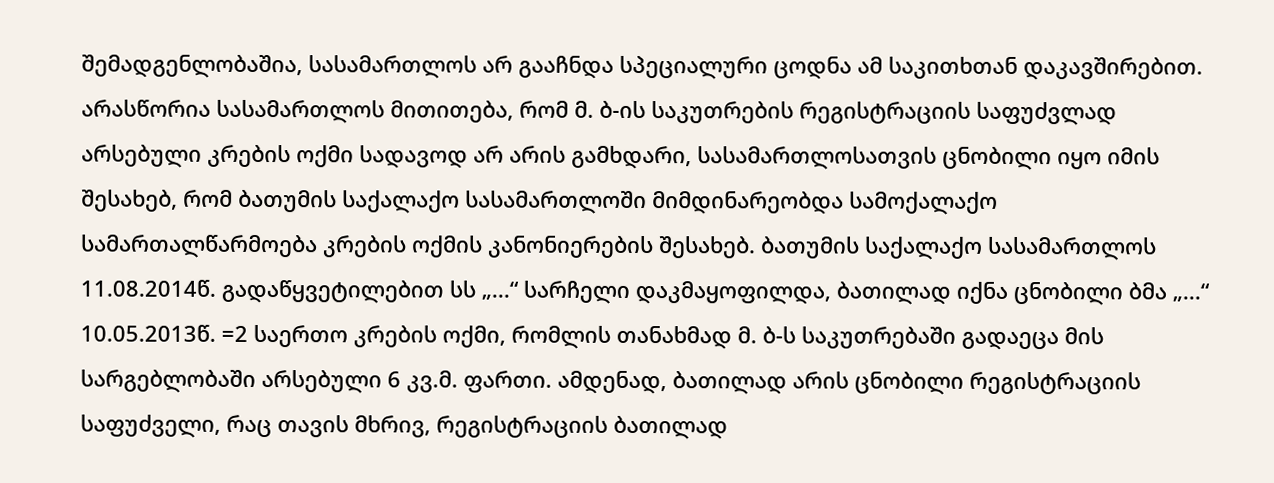შემადგენლობაშია, სასამართლოს არ გააჩნდა სპეციალური ცოდნა ამ საკითხთან დაკავშირებით. არასწორია სასამართლოს მითითება, რომ მ. ბ-ის საკუთრების რეგისტრაციის საფუძვლად არსებული კრების ოქმი სადავოდ არ არის გამხდარი, სასამართლოსათვის ცნობილი იყო იმის შესახებ, რომ ბათუმის საქალაქო სასამართლოში მიმდინარეობდა სამოქალაქო სამართალწარმოება კრების ოქმის კანონიერების შესახებ. ბათუმის საქალაქო სასამართლოს 11.08.2014წ. გადაწყვეტილებით სს „...“ სარჩელი დაკმაყოფილდა, ბათილად იქნა ცნობილი ბმა „...“ 10.05.2013წ. =2 საერთო კრების ოქმი, რომლის თანახმად მ. ბ-ს საკუთრებაში გადაეცა მის სარგებლობაში არსებული 6 კვ.მ. ფართი. ამდენად, ბათილად არის ცნობილი რეგისტრაციის საფუძველი, რაც თავის მხრივ, რეგისტრაციის ბათილად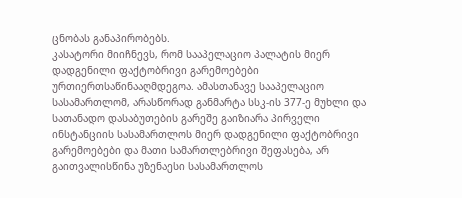ცნობას განაპირობებს.
კასატორი მიიჩნევს, რომ სააპელაციო პალატის მიერ დადგენილი ფაქტობრივი გარემოებები ურთიერთსაწინააღმდეგოა. ამასთანავე სააპელაციო სასამართლომ, არასწორად განმარტა სსკ-ის 377-ე მუხლი და სათანადო დასაბუთების გარეშე გაიზიარა პირველი ინსტანციის სასამართლოს მიერ დადგენილი ფაქტობრივი გარემოებები და მათი სამართლებრივი შეფასება, არ გაითვალისწინა უზენაესი სასამართლოს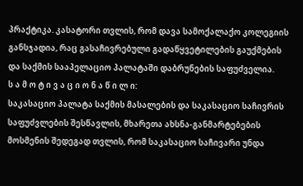პრაქტიკა. კასატორი თვლის, რომ დავა სამოქალაქო კოლეგიის განსჯადია, რაც გასაჩივრებული გადაწყვეტილების გაუქმების და საქმის სააპელაციო პალატაში დაბრუნების საფუძველია.
ს ა მ ო ტ ი ვ ა ც ი ო ნ ა წ ი ლ ი:
საკასაციო პალატა საქმის მასალების და საკასაციო საჩივრის საფუძვლების შესწავლის, მხარეთა ახსნა-განმარტებების მოსმენის შედეგად თვლის, რომ საკასაციო საჩივარი უნდა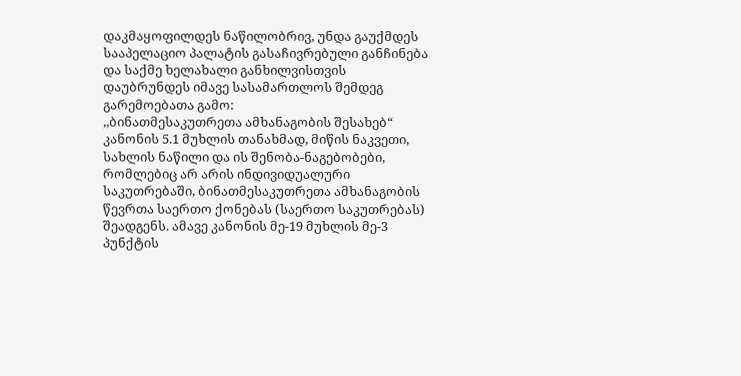დაკმაყოფილდეს ნაწილობრივ, უნდა გაუქმდეს სააპელაციო პალატის გასაჩივრებული განჩინება და საქმე ხელახალი განხილვისთვის დაუბრუნდეს იმავე სასამართლოს შემდეგ გარემოებათა გამო:
,,ბინათმესაკუთრეთა ამხანაგობის შესახებ“ კანონის 5.1 მუხლის თანახმად, მიწის ნაკვეთი, სახლის ნაწილი და ის შენობა-ნაგებობები, რომლებიც არ არის ინდივიდუალური საკუთრებაში, ბინათმესაკუთრეთა ამხანაგობის წევრთა საერთო ქონებას (საერთო საკუთრებას) შეადგენს. ამავე კანონის მე-19 მუხლის მე-3 პუნქტის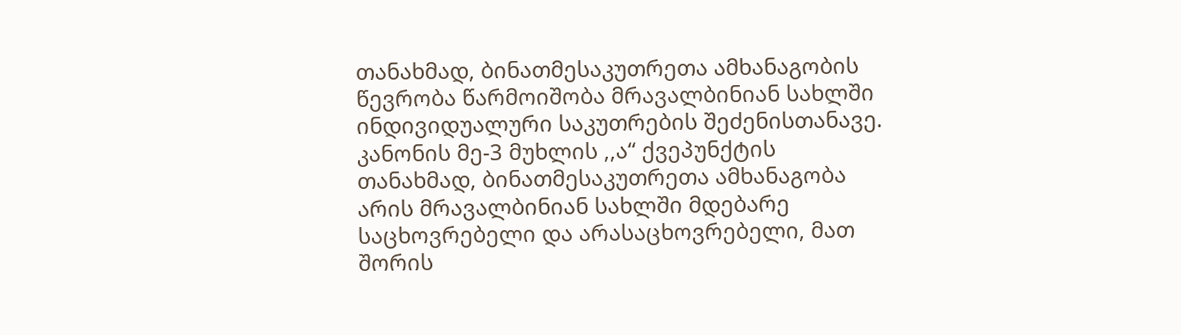თანახმად, ბინათმესაკუთრეთა ამხანაგობის წევრობა წარმოიშობა მრავალბინიან სახლში ინდივიდუალური საკუთრების შეძენისთანავე. კანონის მე-3 მუხლის ,,ა“ ქვეპუნქტის თანახმად, ბინათმესაკუთრეთა ამხანაგობა არის მრავალბინიან სახლში მდებარე საცხოვრებელი და არასაცხოვრებელი, მათ შორის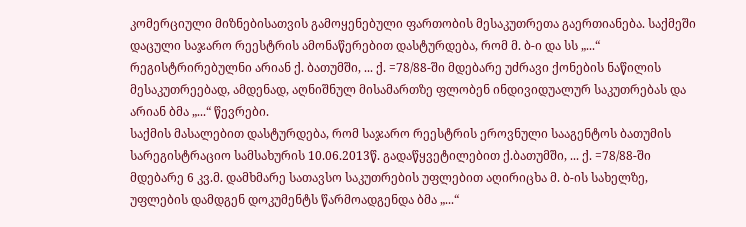კომერციული მიზნებისათვის გამოყენებული ფართობის მესაკუთრეთა გაერთიანება. საქმეში დაცული საჯარო რეესტრის ამონაწერებით დასტურდება, რომ მ. ბ-ი და სს „...“ რეგისტრირებულნი არიან ქ. ბათუმში, ... ქ. =78/88-ში მდებარე უძრავი ქონების ნაწილის მესაკუთრეებად, ამდენად, აღნიშნულ მისამართზე ფლობენ ინდივიდუალურ საკუთრებას და არიან ბმა „...“ წევრები.
საქმის მასალებით დასტურდება, რომ საჯარო რეესტრის ეროვნული სააგენტოს ბათუმის სარეგისტრაციო სამსახურის 10.06.2013წ. გადაწყვეტილებით ქ.ბათუმში, ... ქ. =78/88-ში მდებარე 6 კვ.მ. დამხმარე სათავსო საკუთრების უფლებით აღირიცხა მ. ბ-ის სახელზე, უფლების დამდგენ დოკუმენტს წარმოადგენდა ბმა „...“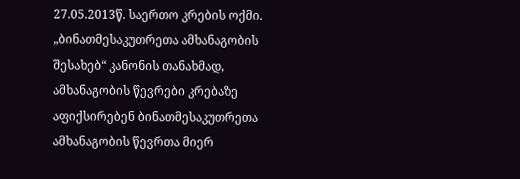27.05.2013წ. საერთო კრების ოქმი. „ბინათმესაკუთრეთა ამხანაგობის შესახებ“ კანონის თანახმად, ამხანაგობის წევრები კრებაზე აფიქსირებენ ბინათმესაკუთრეთა ამხანაგობის წევრთა მიერ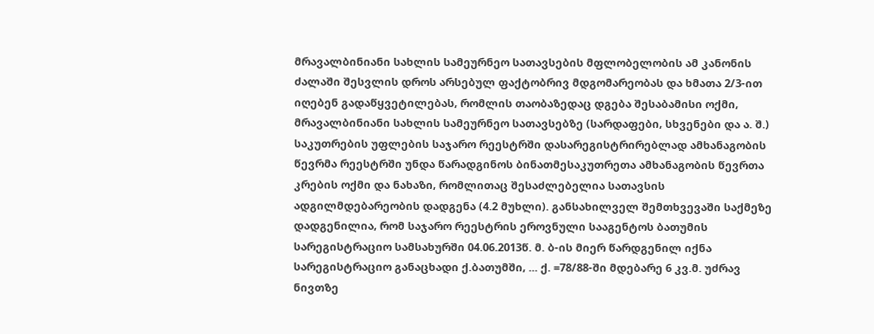მრავალბინიანი სახლის სამეურნეო სათავსების მფლობელობის ამ კანონის ძალაში შესვლის დროს არსებულ ფაქტობრივ მდგომარეობას და ხმათა 2/3-ით იღებენ გადაწყვეტილებას, რომლის თაობაზედაც დგება შესაბამისი ოქმი, მრავალბინიანი სახლის სამეურნეო სათავსებზე (სარდაფები, სხვენები და ა. შ.) საკუთრების უფლების საჯარო რეესტრში დასარეგისტრირებლად ამხანაგობის წევრმა რეესტრში უნდა წარადგინოს ბინათმესაკუთრეთა ამხანაგობის წევრთა კრების ოქმი და ნახაზი, რომლითაც შესაძლებელია სათავსის ადგილმდებარეობის დადგენა (4.2 მუხლი). განსახილველ შემთხვევაში საქმეზე დადგენილია, რომ საჯარო რეესტრის ეროვნული სააგენტოს ბათუმის სარეგისტრაციო სამსახურში 04.06.2013წ. მ. ბ-ის მიერ წარდგენილ იქნა სარეგისტრაციო განაცხადი ქ.ბათუმში, ... ქ. =78/88-ში მდებარე 6 კვ.მ. უძრავ ნივთზე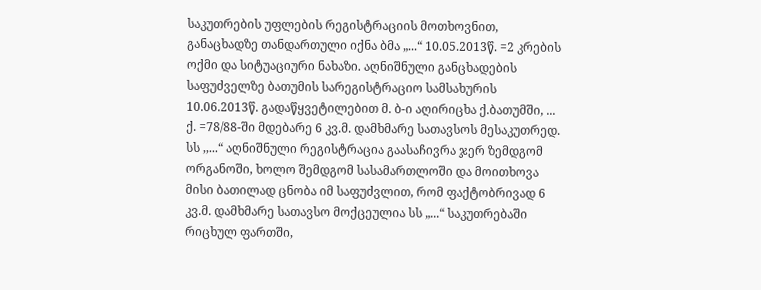საკუთრების უფლების რეგისტრაციის მოთხოვნით, განაცხადზე თანდართული იქნა ბმა „...“ 10.05.2013წ. =2 კრების ოქმი და სიტუაციური ნახაზი. აღნიშნული განცხადების საფუძველზე ბათუმის სარეგისტრაციო სამსახურის 10.06.2013წ. გადაწყვეტილებით მ. ბ-ი აღირიცხა ქ.ბათუმში, ... ქ. =78/88-ში მდებარე 6 კვ.მ. დამხმარე სათავსოს მესაკუთრედ. სს ,,...“ აღნიშნული რეგისტრაცია გაასაჩივრა ჯერ ზემდგომ ორგანოში, ხოლო შემდგომ სასამართლოში და მოითხოვა მისი ბათილად ცნობა იმ საფუძვლით, რომ ფაქტობრივად 6 კვ.მ. დამხმარე სათავსო მოქცეულია სს „...“ საკუთრებაში რიცხულ ფართში,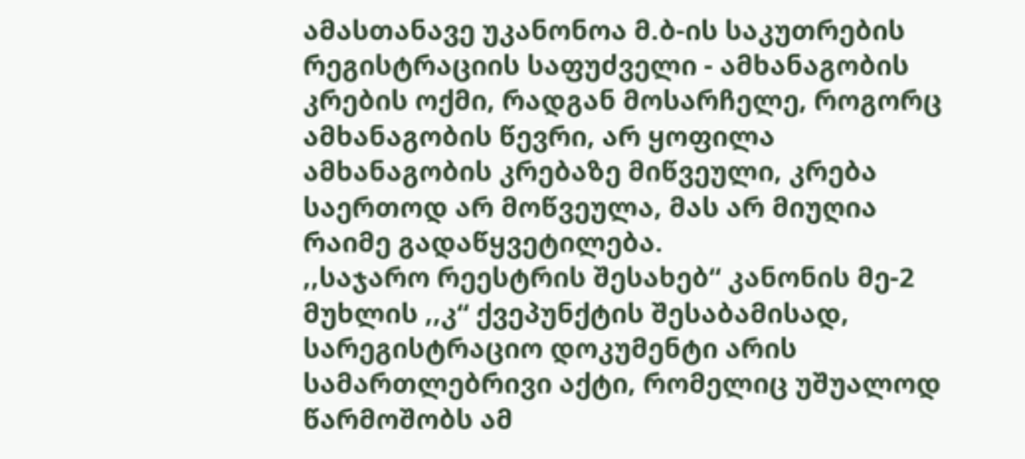ამასთანავე უკანონოა მ.ბ-ის საკუთრების რეგისტრაციის საფუძველი - ამხანაგობის კრების ოქმი, რადგან მოსარჩელე, როგორც ამხანაგობის წევრი, არ ყოფილა ამხანაგობის კრებაზე მიწვეული, კრება საერთოდ არ მოწვეულა, მას არ მიუღია რაიმე გადაწყვეტილება.
,,საჯარო რეესტრის შესახებ“ კანონის მე-2 მუხლის ,,კ“ ქვეპუნქტის შესაბამისად, სარეგისტრაციო დოკუმენტი არის სამართლებრივი აქტი, რომელიც უშუალოდ წარმოშობს ამ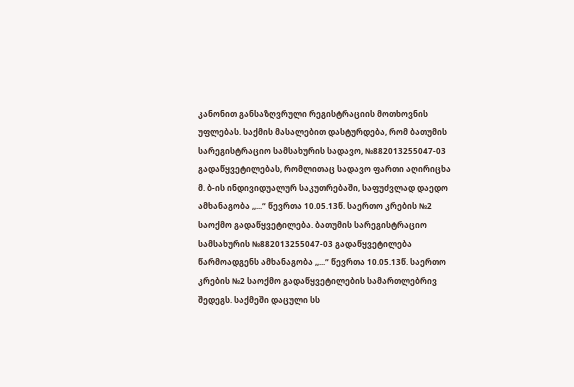კანონით განსაზღვრული რეგისტრაციის მოთხოვნის უფლებას. საქმის მასალებით დასტურდება, რომ ბათუმის სარეგისტრაციო სამსახურის სადავო, №882013255047-03 გადაწყვეტილებას, რომლითაც სადავო ფართი აღირიცხა მ. ბ-ის ინდივიდუალურ საკუთრებაში, საფუძვლად დაედო ამხანაგობა ,,...“ წევრთა 10.05.13წ. საერთო კრების №2 საოქმო გადაწყვეტილება. ბათუმის სარეგისტრაციო სამსახურის №882013255047-03 გადაწყვეტილება წარმოადგენს ამხანაგობა ,,...“ წევრთა 10.05.13წ. საერთო კრების №2 საოქმო გადაწყვეტილების სამართლებრივ შედეგს. საქმეში დაცული სს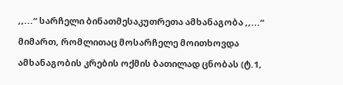,,...“ სარჩელი ბინათმესაკუთრეთა ამხანაგობა ,,...“ მიმართ, რომლითაც მოსარჩელე მოითხოვდა ამხანაგობის კრების ოქმის ბათილად ცნობას (ტ.1,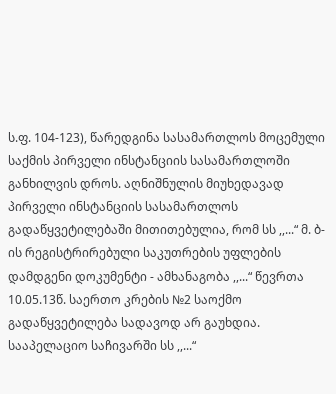ს.ფ. 104-123), წარედგინა სასამართლოს მოცემული საქმის პირველი ინსტანციის სასამართლოში განხილვის დროს. აღნიშნულის მიუხედავად პირველი ინსტანციის სასამართლოს გადაწყვეტილებაში მითითებულია, რომ სს ,,...“ მ. ბ-ის რეგისტრირებული საკუთრების უფლების დამდგენი დოკუმენტი - ამხანაგობა ,,...“ წევრთა 10.05.13წ. საერთო კრების №2 საოქმო გადაწყვეტილება სადავოდ არ გაუხდია. სააპელაციო საჩივარში სს ,,...“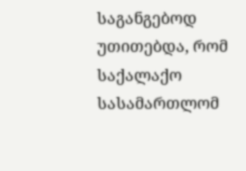საგანგებოდ უთითებდა, რომ საქალაქო სასამართლომ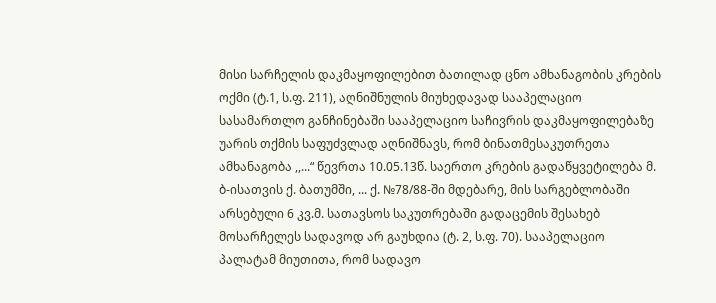მისი სარჩელის დაკმაყოფილებით ბათილად ცნო ამხანაგობის კრების ოქმი (ტ.1, ს.ფ. 211), აღნიშნულის მიუხედავად სააპელაციო სასამართლო განჩინებაში სააპელაციო საჩივრის დაკმაყოფილებაზე უარის თქმის საფუძვლად აღნიშნავს, რომ ბინათმესაკუთრეთა ამხანაგობა ,,...“ წევრთა 10.05.13წ. საერთო კრების გადაწყვეტილება მ. ბ-ისათვის ქ. ბათუმში, ... ქ. №78/88-ში მდებარე, მის სარგებლობაში არსებული 6 კვ.მ. სათავსოს საკუთრებაში გადაცემის შესახებ მოსარჩელეს სადავოდ არ გაუხდია (ტ. 2, ს.ფ. 70). სააპელაციო პალატამ მიუთითა, რომ სადავო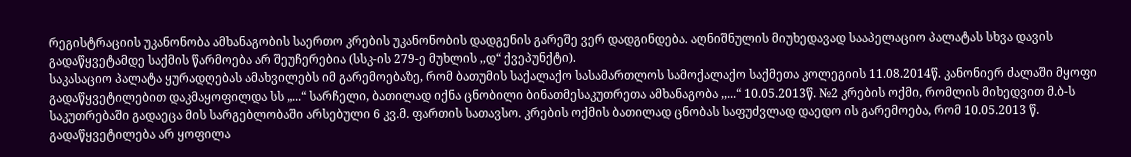რეგისტრაციის უკანონობა ამხანაგობის საერთო კრების უკანონობის დადგენის გარეშე ვერ დადგინდება. აღნიშნულის მიუხედავად სააპელაციო პალატას სხვა დავის გადაწყვეტამდე საქმის წარმოება არ შეუჩერებია (სსკ-ის 279-ე მუხლის ,,დ“ ქვეპუნქტი).
საკასაციო პალატა ყურადღებას ამახვილებს იმ გარემოებაზე, რომ ბათუმის საქალაქო სასამართლოს სამოქალაქო საქმეთა კოლეგიის 11.08.2014წ. კანონიერ ძალაში მყოფი გადაწყვეტილებით დაკმაყოფილდა სს „...“ სარჩელი, ბათილად იქნა ცნობილი ბინათმესაკუთრეთა ამხანაგობა ,,...“ 10.05.2013წ. №2 კრების ოქმი, რომლის მიხედვით მ.ბ-ს საკუთრებაში გადაეცა მის სარგებლობაში არსებული 6 კვ.მ. ფართის სათავსო. კრების ოქმის ბათილად ცნობას საფუძვლად დაედო ის გარემოება, რომ 10.05.2013 წ. გადაწყვეტილება არ ყოფილა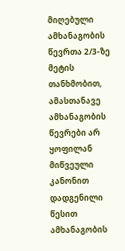მიღებული ამხანაგობის წევრთა 2/3-ზე მეტის თანხმობით, ამასთანავე ამხანაგობის წევრები არ ყოფილან მიწვეული კანონით დადგენილი წესით ამხანაგობის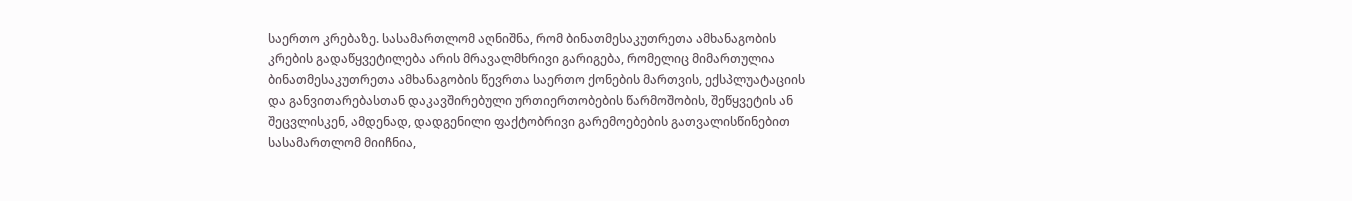საერთო კრებაზე. სასამართლომ აღნიშნა, რომ ბინათმესაკუთრეთა ამხანაგობის კრების გადაწყვეტილება არის მრავალმხრივი გარიგება, რომელიც მიმართულია ბინათმესაკუთრეთა ამხანაგობის წევრთა საერთო ქონების მართვის, ექსპლუატაციის და განვითარებასთან დაკავშირებული ურთიერთობების წარმოშობის, შეწყვეტის ან შეცვლისკენ, ამდენად, დადგენილი ფაქტობრივი გარემოებების გათვალისწინებით სასამართლომ მიიჩნია,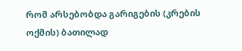რომ არსებობდა გარიგების (კრების ოქმის) ბათილად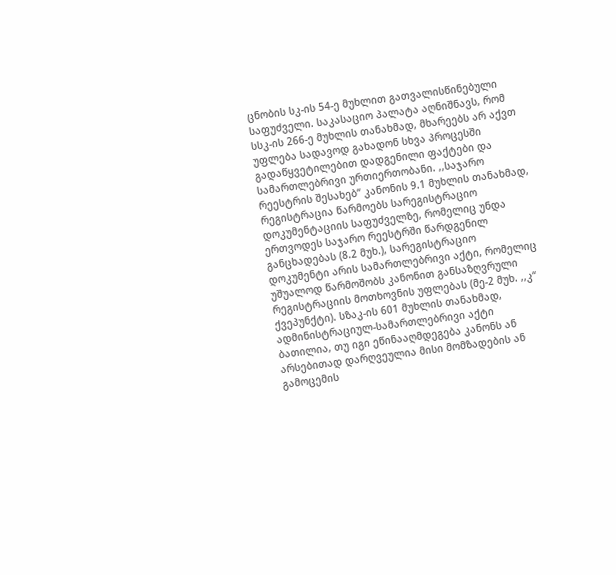ცნობის სკ-ის 54-ე მუხლით გათვალისწინებული საფუძველი. საკასაციო პალატა აღნიშნავს, რომ სსკ-ის 266-ე მუხლის თანახმად, მხარეებს არ აქვთ უფლება სადავოდ გახადონ სხვა პროცესში გადაწყვეტილებით დადგენილი ფაქტები და სამართლებრივი ურთიერთობანი. ,,საჯარო რეესტრის შესახებ“ კანონის 9.1 მუხლის თანახმად, რეგისტრაცია წარმოებს სარეგისტრაციო დოკუმენტაციის საფუძველზე, რომელიც უნდა ერთვოდეს საჯარო რეესტრში წარდგენილ განცხადებას (8.2 მუხ.), სარეგისტრაციო დოკუმენტი არის სამართლებრივი აქტი, რომელიც უშუალოდ წარმოშობს კანონით განსაზღვრული რეგისტრაციის მოთხოვნის უფლებას (მე-2 მუხ. ,,კ“ ქვეპუნქტი). სზაკ-ის 601 მუხლის თანახმად, ადმინისტრაციულ-სამართლებრივი აქტი ბათილია, თუ იგი ეწინააღმდეგება კანონს ან არსებითად დარღვეულია მისი მომზადების ან გამოცემის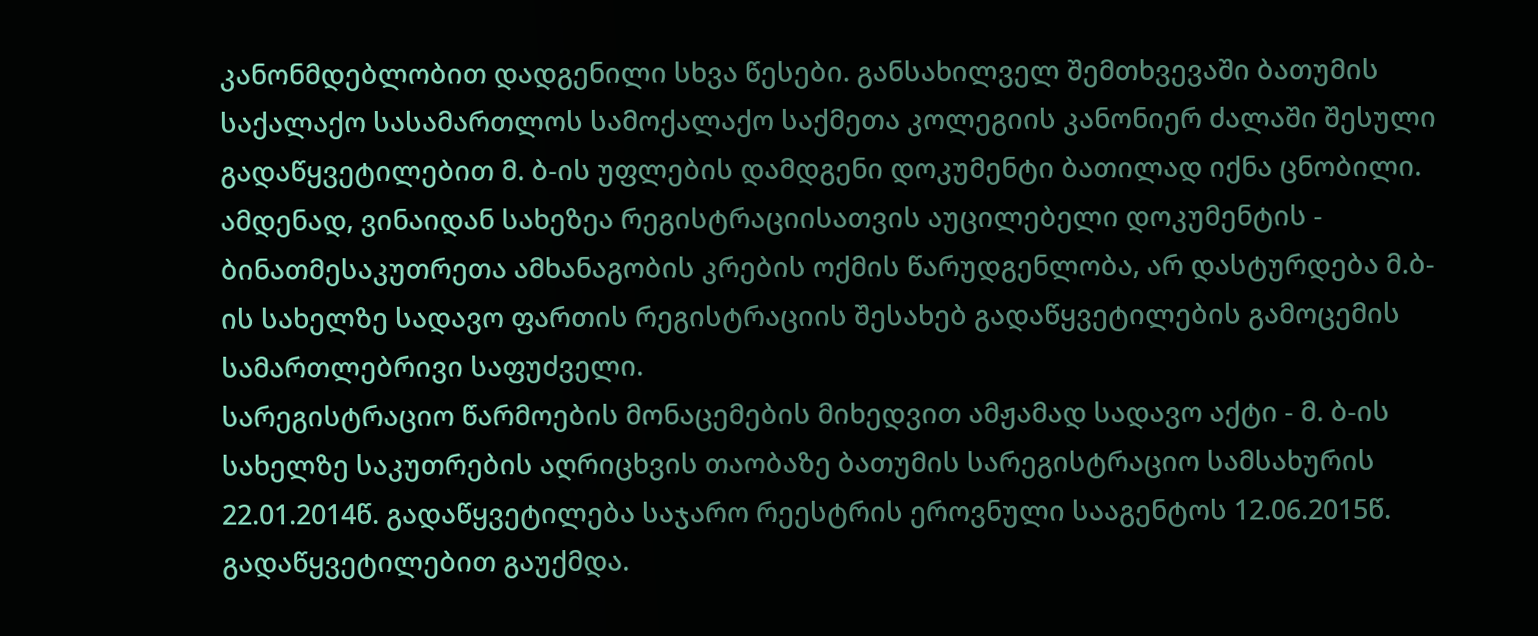კანონმდებლობით დადგენილი სხვა წესები. განსახილველ შემთხვევაში ბათუმის საქალაქო სასამართლოს სამოქალაქო საქმეთა კოლეგიის კანონიერ ძალაში შესული გადაწყვეტილებით მ. ბ-ის უფლების დამდგენი დოკუმენტი ბათილად იქნა ცნობილი. ამდენად, ვინაიდან სახეზეა რეგისტრაციისათვის აუცილებელი დოკუმენტის - ბინათმესაკუთრეთა ამხანაგობის კრების ოქმის წარუდგენლობა, არ დასტურდება მ.ბ-ის სახელზე სადავო ფართის რეგისტრაციის შესახებ გადაწყვეტილების გამოცემის სამართლებრივი საფუძველი.
სარეგისტრაციო წარმოების მონაცემების მიხედვით ამჟამად სადავო აქტი - მ. ბ-ის სახელზე საკუთრების აღრიცხვის თაობაზე ბათუმის სარეგისტრაციო სამსახურის 22.01.2014წ. გადაწყვეტილება საჯარო რეესტრის ეროვნული სააგენტოს 12.06.2015წ. გადაწყვეტილებით გაუქმდა.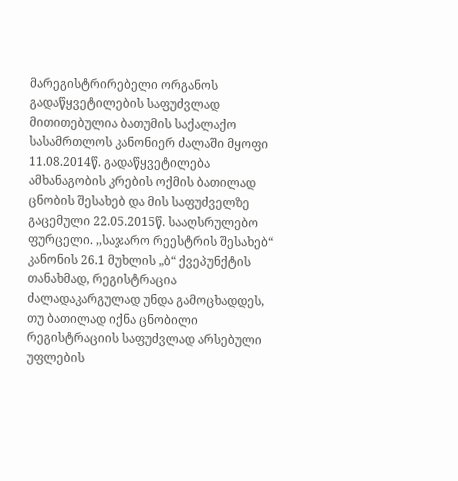მარეგისტრირებელი ორგანოს გადაწყვეტილების საფუძვლად მითითებულია ბათუმის საქალაქო სასამრთლოს კანონიერ ძალაში მყოფი 11.08.2014წ. გადაწყვეტილება ამხანაგობის კრების ოქმის ბათილად ცნობის შესახებ და მის საფუძველზე გაცემული 22.05.2015წ. სააღსრულებო ფურცელი. ,,საჯარო რეესტრის შესახებ“ კანონის 26.1 მუხლის „ბ“ ქვეპუნქტის თანახმად, რეგისტრაცია ძალადაკარგულად უნდა გამოცხადდეს, თუ ბათილად იქნა ცნობილი რეგისტრაციის საფუძვლად არსებული უფლების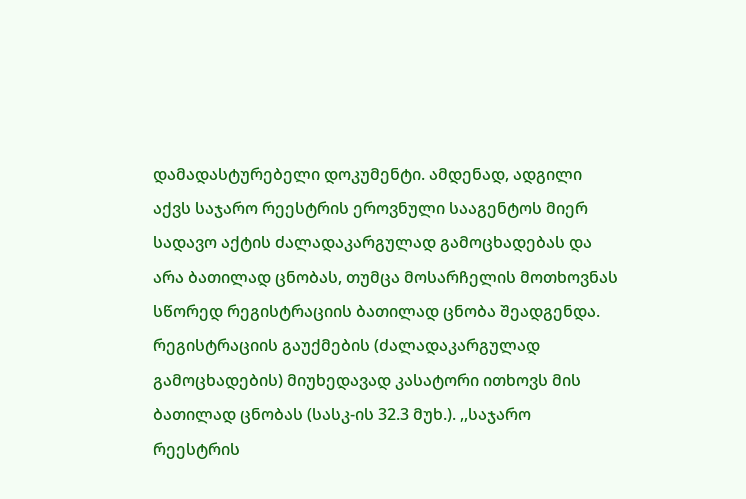დამადასტურებელი დოკუმენტი. ამდენად, ადგილი აქვს საჯარო რეესტრის ეროვნული სააგენტოს მიერ სადავო აქტის ძალადაკარგულად გამოცხადებას და არა ბათილად ცნობას, თუმცა მოსარჩელის მოთხოვნას სწორედ რეგისტრაციის ბათილად ცნობა შეადგენდა. რეგისტრაციის გაუქმების (ძალადაკარგულად გამოცხადების) მიუხედავად კასატორი ითხოვს მის ბათილად ცნობას (სასკ-ის 32.3 მუხ.). ,,საჯარო რეესტრის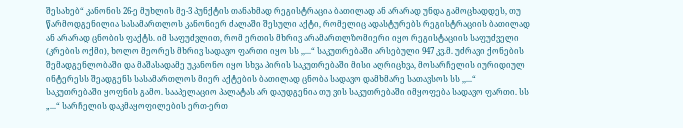შესახებ“ კანონის 26-ე მუხლის მე-3 პუნქტის თანახმად რეგისტრაცია ბათილად ან არარად უნდა გამოცხადდეს, თუ წარმოდგენილია სასამართლოს კანონიერ ძალაში შესული აქტი, რომელიც ადასტურებს რეგისტრაციის ბათილად ან არარად ცნობის ფაქტს. იმ საფუძვლით, რომ ერთის მხრივ არამართლზომიერი იყო რეგისტაციის საფუძველი (კრების ოქმი), ხოლო მეორეს მხრივ სადავო ფართი იყო სს ,,...“ საკუთრებაში არსებული 947 კვ.მ. უძრავი ქონების შემადგენლობაში და მაშასადამე უკანონო იყო სხვა პირის საკუთრებაში მისი აღრიცხვა, მოსარჩელის იურიდიულ ინტერესს შეადგენს სასამართლოს მიერ აქტების ბათილად ცნობა სადავო დამხმარე სათავსოს სს ,,...“ საკუთრებაში ყოფნის გამო. სააპელაციო პალატას არ დაუდგენია თუ ვის საკუთრებაში იმყოფება სადავო ფართი. სს „...“ სარჩელის დაკმაყოფილების ერთ-ერთ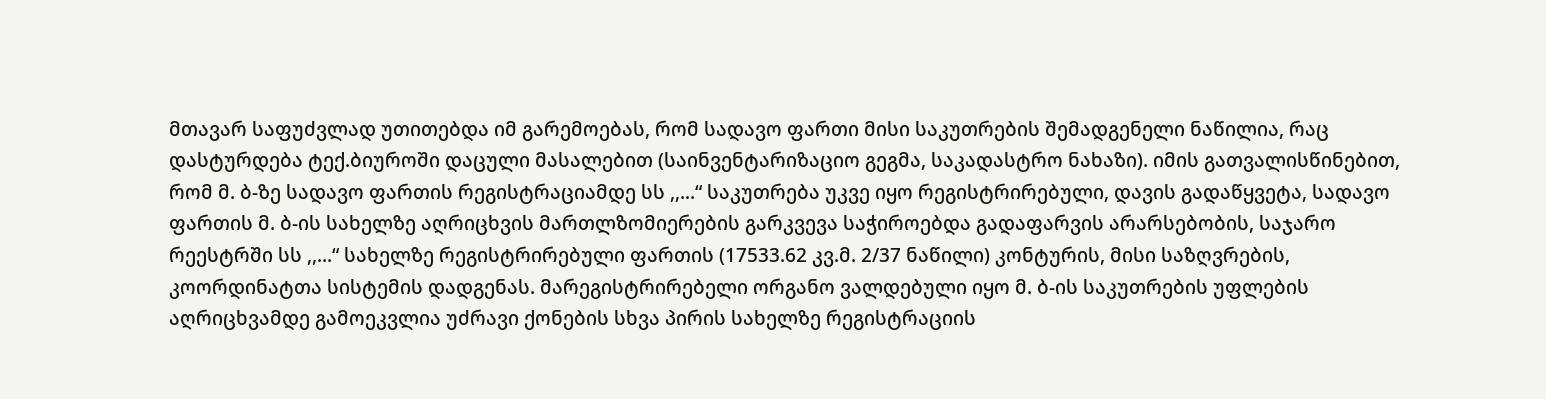მთავარ საფუძვლად უთითებდა იმ გარემოებას, რომ სადავო ფართი მისი საკუთრების შემადგენელი ნაწილია, რაც დასტურდება ტექ.ბიუროში დაცული მასალებით (საინვენტარიზაციო გეგმა, საკადასტრო ნახაზი). იმის გათვალისწინებით, რომ მ. ბ-ზე სადავო ფართის რეგისტრაციამდე სს ,,...“ საკუთრება უკვე იყო რეგისტრირებული, დავის გადაწყვეტა, სადავო ფართის მ. ბ-ის სახელზე აღრიცხვის მართლზომიერების გარკვევა საჭიროებდა გადაფარვის არარსებობის, საჯარო რეესტრში სს ,,...“ სახელზე რეგისტრირებული ფართის (17533.62 კვ.მ. 2/37 ნაწილი) კონტურის, მისი საზღვრების, კოორდინატთა სისტემის დადგენას. მარეგისტრირებელი ორგანო ვალდებული იყო მ. ბ-ის საკუთრების უფლების აღრიცხვამდე გამოეკვლია უძრავი ქონების სხვა პირის სახელზე რეგისტრაციის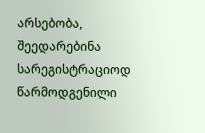არსებობა, შეედარებინა სარეგისტრაციოდ წარმოდგენილი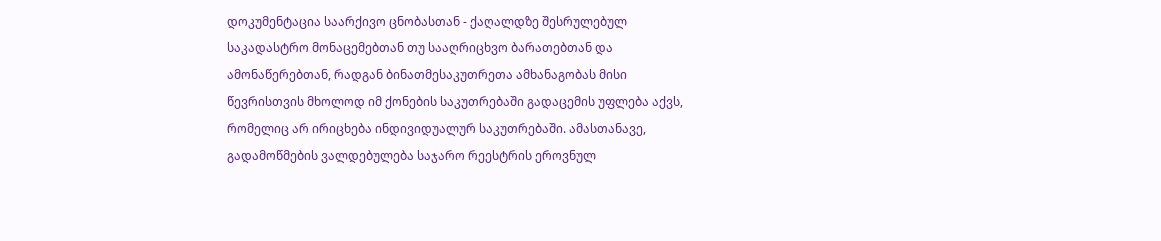დოკუმენტაცია საარქივო ცნობასთან - ქაღალდზე შესრულებულ საკადასტრო მონაცემებთან თუ სააღრიცხვო ბარათებთან და ამონაწერებთან, რადგან ბინათმესაკუთრეთა ამხანაგობას მისი წევრისთვის მხოლოდ იმ ქონების საკუთრებაში გადაცემის უფლება აქვს, რომელიც არ ირიცხება ინდივიდუალურ საკუთრებაში. ამასთანავე, გადამოწმების ვალდებულება საჯარო რეესტრის ეროვნულ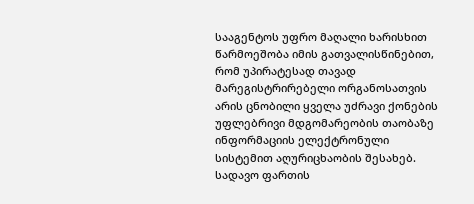სააგენტოს უფრო მაღალი ხარისხით წარმოეშობა იმის გათვალისწინებით, რომ უპირატესად თავად მარეგისტრირებელი ორგანოსათვის არის ცნობილი ყველა უძრავი ქონების უფლებრივი მდგომარეობის თაობაზე ინფორმაციის ელექტრონული სისტემით აღურიცხაობის შესახებ. სადავო ფართის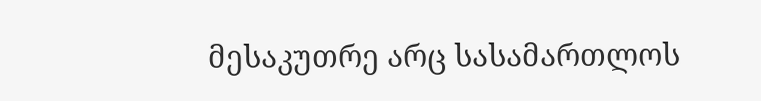მესაკუთრე არც სასამართლოს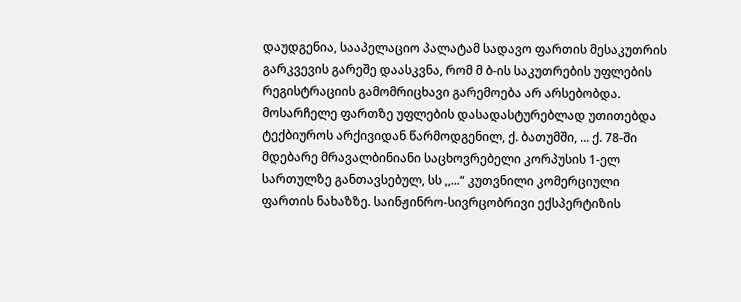დაუდგენია, სააპელაციო პალატამ სადავო ფართის მესაკუთრის გარკვევის გარეშე დაასკვნა, რომ მ ბ-ის საკუთრების უფლების რეგისტრაციის გამომრიცხავი გარემოება არ არსებობდა. მოსარჩელე ფართზე უფლების დასადასტურებლად უთითებდა ტექბიუროს არქივიდან წარმოდგენილ, ქ. ბათუმში, ... ქ. 78-ში მდებარე მრავალბინიანი საცხოვრებელი კორპუსის 1-ელ სართულზე განთავსებულ, სს ,,...“ კუთვნილი კომერციული ფართის ნახაზზე. საინჟინრო-სივრცობრივი ექსპერტიზის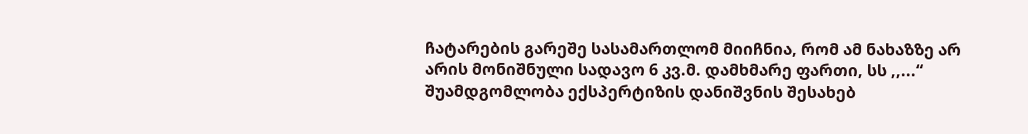ჩატარების გარეშე სასამართლომ მიიჩნია, რომ ამ ნახაზზე არ არის მონიშნული სადავო 6 კვ.მ. დამხმარე ფართი, სს ,,...“ შუამდგომლობა ექსპერტიზის დანიშვნის შესახებ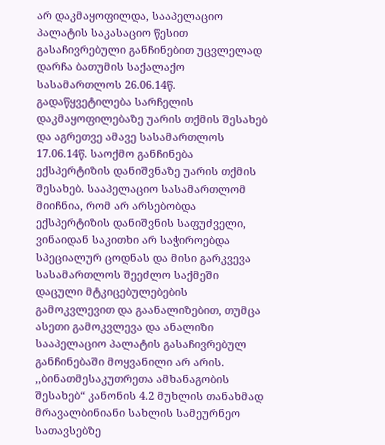არ დაკმაყოფილდა, სააპელაციო პალატის საკასაციო წესით გასაჩივრებული განჩინებით უცვლელად დარჩა ბათუმის საქალაქო სასამართლოს 26.06.14წ. გადაწყვეტილება სარჩელის დაკმაყოფილებაზე უარის თქმის შესახებ და აგრეთვე ამავე სასამართლოს 17.06.14წ. საოქმო განჩინება ექსპერტიზის დანიშვნაზე უარის თქმის შესახებ. სააპელაციო სასამართლომ მიიჩნია, რომ არ არსებობდა ექსპერტიზის დანიშვნის საფუძველი, ვინაიდან საკითხი არ საჭიროებდა სპეციალურ ცოდნას და მისი გარკვევა სასამართლოს შეეძლო საქმეში დაცული მტკიცებულებების გამოკვლევით და გაანალიზებით, თუმცა ასეთი გამოკვლევა და ანალიზი სააპელაციო პალატის გასაჩივრებულ განჩინებაში მოყვანილი არ არის. ,,ბინათმესაკუთრეთა ამხანაგობის შესახებ“ კანონის 4.2 მუხლის თანახმად მრავალბინიანი სახლის სამეურნეო სათავსებზე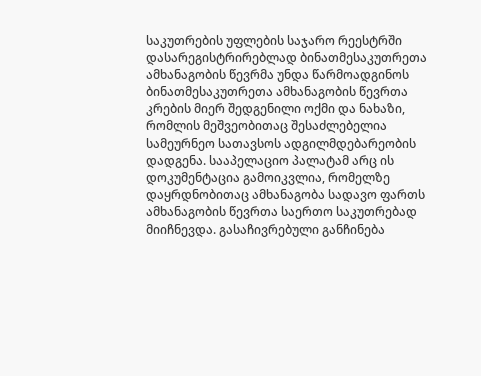საკუთრების უფლების საჯარო რეესტრში დასარეგისტრირებლად ბინათმესაკუთრეთა ამხანაგობის წევრმა უნდა წარმოადგინოს ბინათმესაკუთრეთა ამხანაგობის წევრთა კრების მიერ შედგენილი ოქმი და ნახაზი, რომლის მეშვეობითაც შესაძლებელია სამეურნეო სათავსოს ადგილმდებარეობის დადგენა. სააპელაციო პალატამ არც ის დოკუმენტაცია გამოიკვლია, რომელზე დაყრდნობითაც ამხანაგობა სადავო ფართს ამხანაგობის წევრთა საერთო საკუთრებად მიიჩნევდა. გასაჩივრებული განჩინება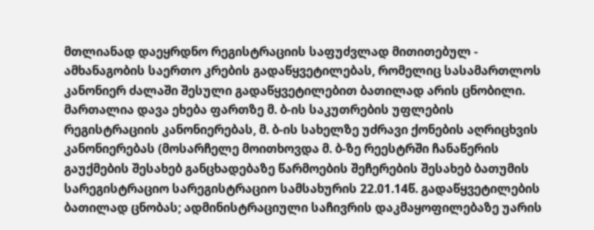მთლიანად დაეყრდნო რეგისტრაციის საფუძვლად მითითებულ - ამხანაგობის საერთო კრების გადაწყვეტილებას, რომელიც სასამართლოს კანონიერ ძალაში შესული გადაწყვეტილებით ბათილად არის ცნობილი. მართალია დავა ეხება ფართზე მ. ბ-ის საკუთრების უფლების რეგისტრაციის კანონიერებას, მ. ბ-ის სახელზე უძრავი ქონების აღრიცხვის კანონიერებას (მოსარჩელე მოითხოვდა მ. ბ-ზე რეესტრში ჩანაწერის გაუქმების შესახებ განცხადებაზე წარმოების შეჩერების შესახებ ბათუმის სარეგისტრაციო სარეგისტრაციო სამსახურის 22.01.14წ. გადაწყვეტილების ბათილად ცნობას; ადმინისტრაციული საჩივრის დაკმაყოფილებაზე უარის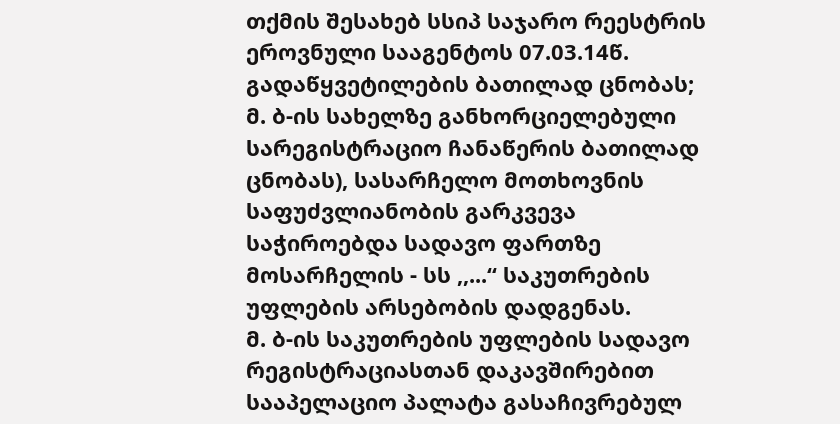თქმის შესახებ სსიპ საჯარო რეესტრის ეროვნული სააგენტოს 07.03.14წ. გადაწყვეტილების ბათილად ცნობას; მ. ბ-ის სახელზე განხორციელებული სარეგისტრაციო ჩანაწერის ბათილად ცნობას), სასარჩელო მოთხოვნის საფუძვლიანობის გარკვევა საჭიროებდა სადავო ფართზე მოსარჩელის - სს ,,...“ საკუთრების უფლების არსებობის დადგენას.
მ. ბ-ის საკუთრების უფლების სადავო რეგისტრაციასთან დაკავშირებით სააპელაციო პალატა გასაჩივრებულ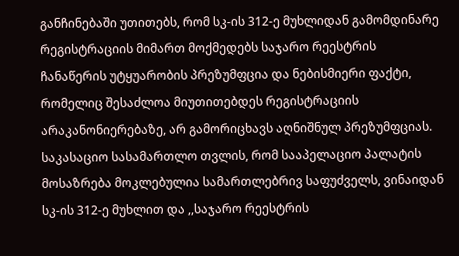განჩინებაში უთითებს, რომ სკ-ის 312-ე მუხლიდან გამომდინარე რეგისტრაციის მიმართ მოქმედებს საჯარო რეესტრის ჩანაწერის უტყუარობის პრეზუმფცია და ნებისმიერი ფაქტი, რომელიც შესაძლოა მიუთითებდეს რეგისტრაციის არაკანონიერებაზე, არ გამორიცხავს აღნიშნულ პრეზუმფციას. საკასაციო სასამართლო თვლის, რომ სააპელაციო პალატის მოსაზრება მოკლებულია სამართლებრივ საფუძველს, ვინაიდან სკ-ის 312-ე მუხლით და ,,საჯარო რეესტრის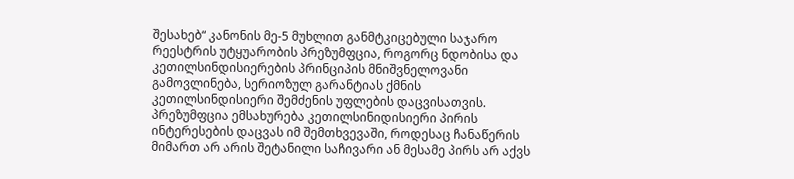შესახებ“ კანონის მე-5 მუხლით განმტკიცებული საჯარო რეესტრის უტყუარობის პრეზუმფცია, როგორც ნდობისა და კეთილსინდისიერების პრინციპის მნიშვნელოვანი გამოვლინება, სერიოზულ გარანტიას ქმნის კეთილსინდისიერი შემძენის უფლების დაცვისათვის. პრეზუმფცია ემსახურება კეთილსინიდისიერი პირის ინტერესების დაცვას იმ შემთხვევაში, როდესაც ჩანაწერის მიმართ არ არის შეტანილი საჩივარი ან მესამე პირს არ აქვს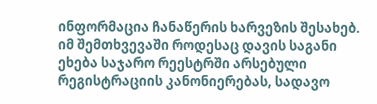ინფორმაცია ჩანაწერის ხარვეზის შესახებ. იმ შემთხვევაში როდესაც დავის საგანი ეხება საჯარო რეესტრში არსებული რეგისტრაციის კანონიერებას, სადავო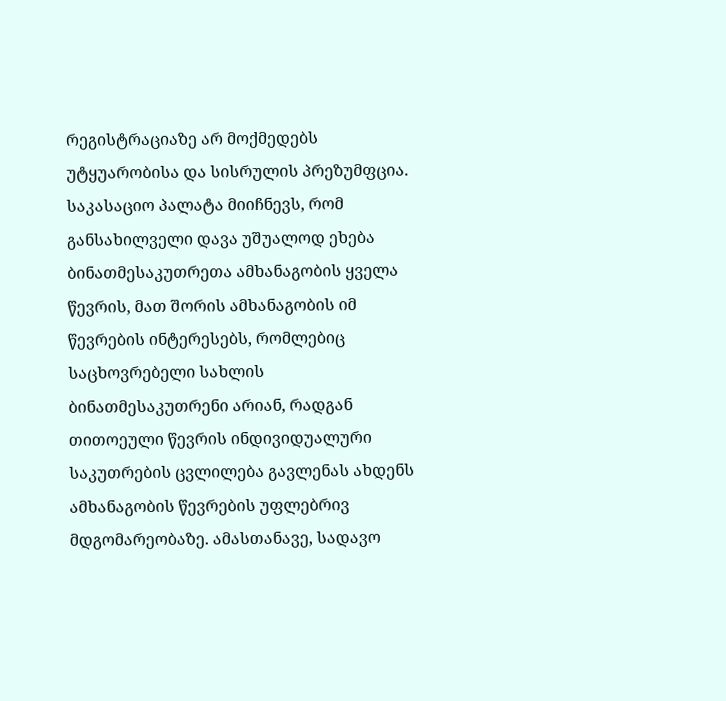რეგისტრაციაზე არ მოქმედებს უტყუარობისა და სისრულის პრეზუმფცია.
საკასაციო პალატა მიიჩნევს, რომ განსახილველი დავა უშუალოდ ეხება ბინათმესაკუთრეთა ამხანაგობის ყველა წევრის, მათ შორის ამხანაგობის იმ წევრების ინტერესებს, რომლებიც საცხოვრებელი სახლის ბინათმესაკუთრენი არიან, რადგან თითოეული წევრის ინდივიდუალური საკუთრების ცვლილება გავლენას ახდენს ამხანაგობის წევრების უფლებრივ მდგომარეობაზე. ამასთანავე, სადავო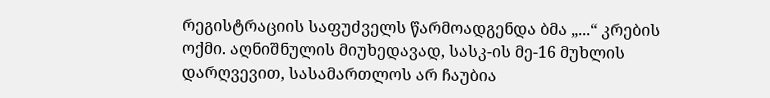რეგისტრაციის საფუძველს წარმოადგენდა ბმა „...“ კრების ოქმი. აღნიშნულის მიუხედავად, სასკ-ის მე-16 მუხლის დარღვევით, სასამართლოს არ ჩაუბია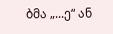ბმა „...ე“ ან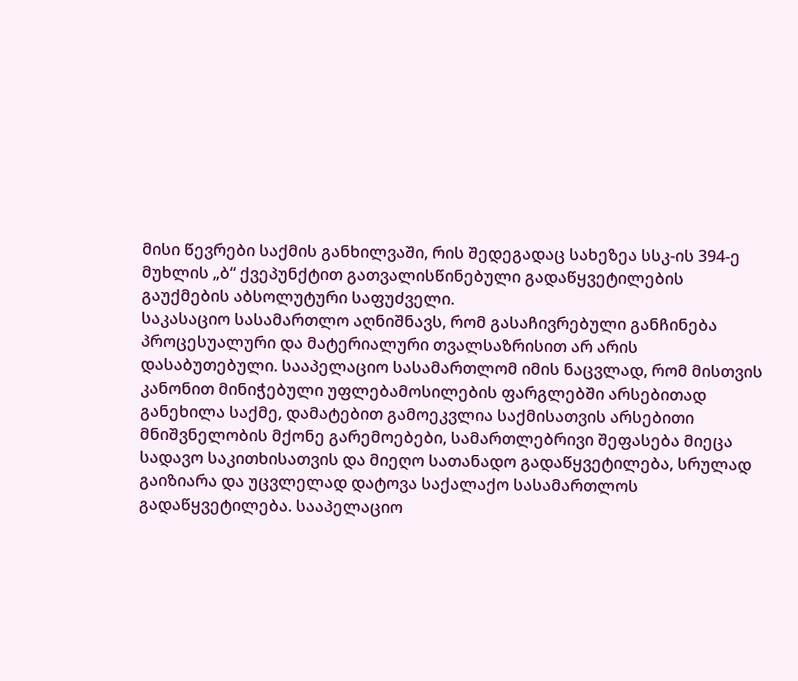მისი წევრები საქმის განხილვაში, რის შედეგადაც სახეზეა სსკ-ის 394-ე მუხლის „ბ“ ქვეპუნქტით გათვალისწინებული გადაწყვეტილების გაუქმების აბსოლუტური საფუძველი.
საკასაციო სასამართლო აღნიშნავს, რომ გასაჩივრებული განჩინება პროცესუალური და მატერიალური თვალსაზრისით არ არის დასაბუთებული. სააპელაციო სასამართლომ იმის ნაცვლად, რომ მისთვის კანონით მინიჭებული უფლებამოსილების ფარგლებში არსებითად განეხილა საქმე, დამატებით გამოეკვლია საქმისათვის არსებითი მნიშვნელობის მქონე გარემოებები, სამართლებრივი შეფასება მიეცა სადავო საკითხისათვის და მიეღო სათანადო გადაწყვეტილება, სრულად გაიზიარა და უცვლელად დატოვა საქალაქო სასამართლოს გადაწყვეტილება. სააპელაციო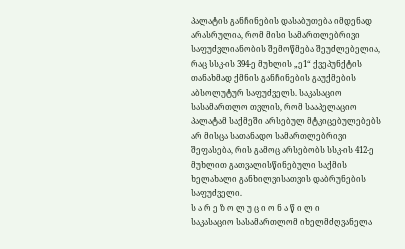პალატის განჩინების დასაბუთება იმდენად არასრულია, რომ მისი სამართლებრივი საფუძვლიანობის შემოწმება შეუძლებელია, რაც სსკ-ის 394-ე მუხლის „ე1“ ქვეპუნქტის თანახმად ქმნის განჩინების გაუქმების აბსოლუტურ საფუძველს. საკასაციო სასამართლო თვლის, რომ სააპელაციო პალატამ საქმეში არსებულ მტკიცებულებებს არ მისცა სათანადო სამართლებრივი შეფასება, რის გამოც არსებობს სსკ-ის 412-ე მუხლით გათვალისწინებული საქმის ხელახალი განხილვისათვის დაბრუნების საფუძველი.
ს ა რ ე ზ ო ლ უ ც ი ო ნ ა წ ი ლ ი
საკასაციო სასამართლომ იხელმძღვანელა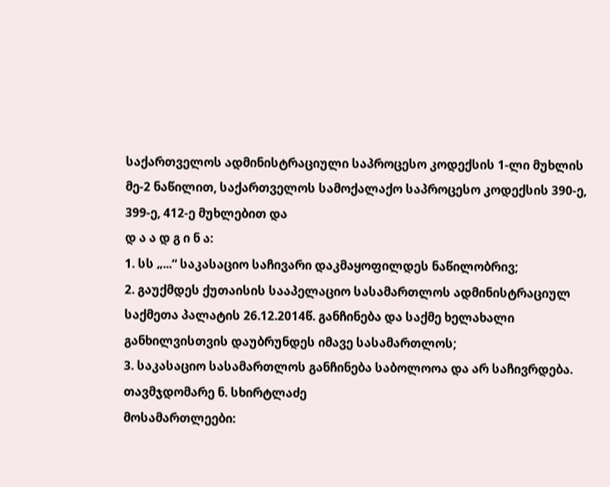საქართველოს ადმინისტრაციული საპროცესო კოდექსის 1-ლი მუხლის მე-2 ნაწილით, საქართველოს სამოქალაქო საპროცესო კოდექსის 390-ე, 399-ე, 412-ე მუხლებით და
დ ა ა დ გ ი ნ ა:
1. სს „...“ საკასაციო საჩივარი დაკმაყოფილდეს ნაწილობრივ;
2. გაუქმდეს ქუთაისის სააპელაციო სასამართლოს ადმინისტრაციულ საქმეთა პალატის 26.12.2014წ. განჩინება და საქმე ხელახალი განხილვისთვის დაუბრუნდეს იმავე სასამართლოს;
3. საკასაციო სასამართლოს განჩინება საბოლოოა და არ საჩივრდება.
თავმჯდომარე ნ. სხირტლაძე
მოსამართლეები: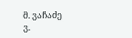მ. ვაჩაძე
ვ.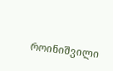როინიშვილი